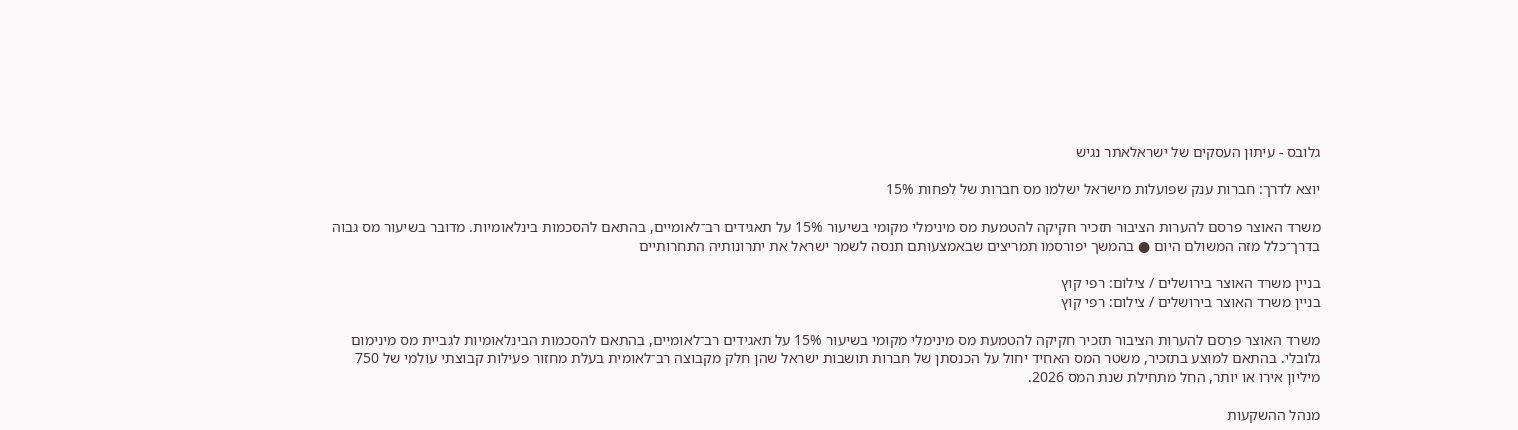גלובס - עיתון העסקים של ישראלאתר נגיש

יוצא לדרך: חברות ענק שפועלות מישראל ישלמו מס חברות של לפחות 15%

משרד האוצר פרסם להערות הציבור תזכיר חקיקה להטמעת מס מינימלי מקומי בשיעור 15% על תאגידים רב־לאומיים, בהתאם להסכמות בינלאומיות. מדובר בשיעור מס גבוה בדרך־כלל מזה המשולם היום ● בהמשך יפורסמו תמריצים שבאמצעותם תנסה לשמר ישראל את יתרונותיה התחרותיים

בניין משרד האוצר בירושלים / צילום: רפי קוץ
בניין משרד האוצר בירושלים / צילום: רפי קוץ

משרד האוצר פרסם להערות הציבור תזכיר חקיקה להטמעת מס מינימלי מקומי בשיעור 15% על תאגידים רב־לאומיים, בהתאם להסכמות הבינלאומיות לגביית מס מינימום גלובלי. בהתאם למוצע בתזכיר, משטר המס האחיד יחול על הכנסתן של חברות תושבות ישראל שהן חלק מקבוצה רב־לאומית בעלת מחזור פעילות קבוצתי עולמי של 750 מיליון אירו או יותר, החל מתחילת שנת המס 2026.

מנהל ההשקעות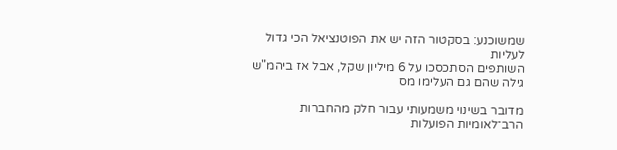שמשוכנע: בסקטור הזה יש את הפוטנציאל הכי גדול לעליות
השותפים הסתכסכו על 6 מיליון שקל, אבל אז ביהמ"ש גילה שהם גם העלימו מס

מדובר בשינוי משמעותי עבור חלק מהחברות הרב־לאומיות הפועלות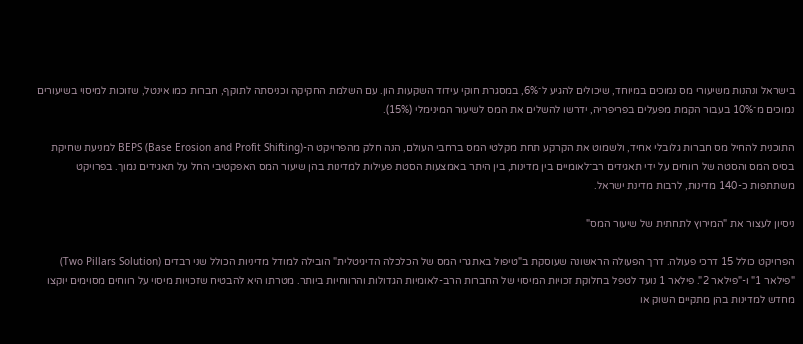בישראל ונהנות משיעורי מס נמוכים במיוחד, שיכולים להגיע ל־6%, במסגרת חוקי עידוד השקעות הון. עם השלמת החקיקה וכניסתה לתוקף, חברות כמו אינטל, שזוכות למיסוי בשיעורים נמוכים מ־10% בעבור הקמת מפעלים בפריפריה, ידרשו להשלים את המס לשיעור המינימלי (15%).

התוכנית להחיל מס חברות גלובלי אחיד, ולשמוט את הקרקע תחת מקלטי המס ברחבי העולם, הנה חלק מהפרויקט ה-BEPS (Base Erosion and Profit Shifting) למניעת שחיקת בסיס המס והסטה של רווחים על ידי תאגידים רב־לאומיים בין מדינות, בין היתר באמצעות הסטת פעילות למדינות בהן שיעור המס האפקטיבי החל על תאגידים נמוך. בפרויקט משתתפות כ-140 מדינות, לרבות מדינת ישראל.

ניסיון לעצור את "המירוץ לתחתית של שיעור המס"

הפרויקט כולל 15 דרכי פעולה. דרך הפעולה הראשונה שעוסקת ב"טיפול באתגרי המס של הכלכלה הדיגיטלית" הובילה למודל מדיניות הכולל שני רבדים (Two Pillars Solution) "פילאר 1" ו-"פילאר 2". פילאר 1 נועד לטפל בחלוקת זכויות המיסוי של החברות הרב-לאומיות הגדולות והרווחיות ביותר. מטרתו היא להבטיח שזכויות מיסוי על רווחים מסוימים יוקצו מחדש למדינות בהן מתקיים השוק או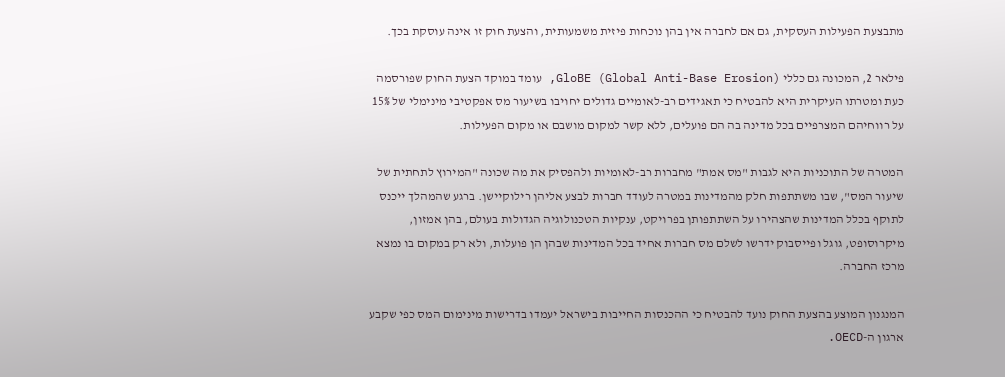מתבצעת הפעילות העסקית, גם אם לחברה אין בהן נוכחות פיזית משמעותית, והצעת חוק זו אינה עוסקת בכך.

פילאר 2, המכונה גם כללי GloBE (Global Anti-Base Erosion), עומד במוקד הצעת החוק שפורסמה כעת ומטרתו העיקרית היא להבטיח כי תאגידים רב-לאומיים גדולים יחויבו בשיעור מס אפקטיבי מינימלי של 15% על רווחיהם המצרפיים בכל מדינה בה הם פועלים, ללא קשר למקום מושבם או מקום הפעילות.

המטרה של התוכניות היא לגבות "מס אמת" מחברות רב-לאומיות ולהפסיק את מה שכונה "המירוץ לתחתית של שיעור המס", שבו משתתפות חלק מהמדינות במטרה לעודד חברות לבצע אליהן רילוקיישן. ברגע שהמהלך ייכנס לתוקף בכלל המדינות שהצהירו על השתתפותן בפרויקט, ענקיות הטכנולוגיה הגדולות בעולם, בהן אמזון, מיקרוסופט, גוגל ופייסבוק ידרשו לשלם מס חברות אחיד בכל המדינות שבהן הן פועלות, ולא רק במקום בו נמצא מרכז החברה.

המנגנון המוצע בהצעת החוק נועד להבטיח כי ההכנסות החייבות בישראל יעמדו בדרישות מינימום המס כפי שקבע ארגון ה-OECD.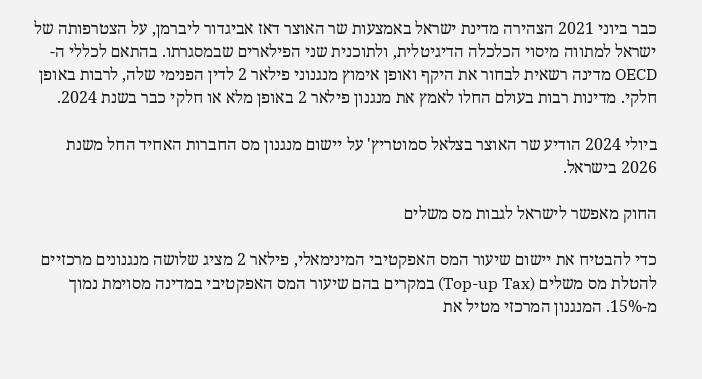כבר ביוני 2021 הצהירה מדינת ישראל באמצעות שר האוצר דאז אביגדור ליברמן, על הצטרפותה של ישראל למתווה מיסוי הכלכלה הדיגיטלית, ולתוכנית שני הפילארים שבמסגרתו. בהתאם לכללי ה-OECD מדינה רשאית לבחור את היקף ואופן אימוץ מנגנוני פילאר 2 לדין הפנימי שלה, לרבות באופן חלקי. מדינות רבות בעולם החלו לאמץ את מנגנון פילאר 2 באופן מלא או חלקי כבר בשנת 2024.

ביולי 2024 הודיע שר האוצר בצלאל סמוטריץ' על יישום מנגנון מס החברות האחיד החל משנת 2026 בישראל.

החוק מאפשר לישראל לגבות מס משלים

כדי להבטיח את יישום שיעור המס האפקטיבי המינימאלי, פילאר 2 מציג שלושה מנגנונים מרכזיים להטלת מס משלים (Top-up Tax) במקרים בהם שיעור המס האפקטיבי במדינה מסוימת נמוך מ-15%. המנגנון המרכזי מטיל את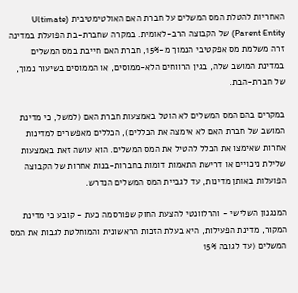האחריות להטלת המס המשלים על חברת האם האולטימטיבית (Ultimate Parent Entity) של הקבוצה הרב-לאומית. במקרה שחברת-בת הפועלת במדינה זרה משלמת מס אפקטיבי הנמוך מ-15%, חברת האם חייבת במס המשלים במדינת המושב שלה, בגין הרווחים הלא-ממוסים, או הממוסים בשיעור נמוך, של חברת-הבת.

במקרים בהם המס המשלים לא הוטל באמצעות חברת האם (למשל, כי מדינת המושב של חברת האם לא אימצה את הכללים), הכללים מאפשרים למדינות אחרות שאימצו את הכלל להטיל את המס המשלים. הוא עושה זאת באמצעות שלילת ניכויים או דרישת התאמות דומות בחברות-בנות אחרות של הקבוצה הפועלות באותן מדינות, עד לגביית המס המשלים הנדרש.

המנגנון השלישי - והרלוונטי להצעת החוק שפורסמה כעת - קובע כי מדינת המקור, מדינת הפעילות, היא בעלת הזכות הראשונית והמוחלטת לגבות את המס המשלים (עד לגובה 15%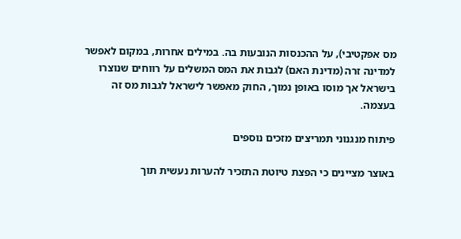מס אפקטיבי), על ההכנסות הנובעות בה. במילים אחרות, במקום לאפשר למדינה זרה (מדינת האם) לגבות את המס המשלים על רווחים שנוצרו בישראל אך מוסו באופן נמוך, החוק מאפשר לישראל לגבות מס זה בעצמה.

פיתוח מנגנוני תמריצים מזכים נוספים

באוצר מציינים כי הפצת טיוטת התזכיר להערות נעשית תוך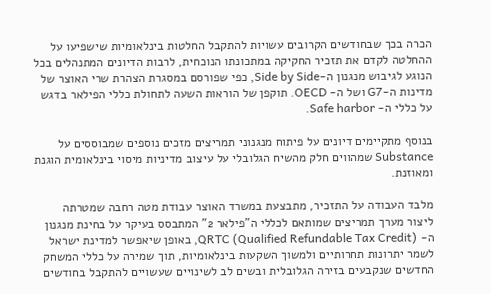הכרה בכך שבחודשים הקרובים עשויות להתקבל החלטות בינלאומיות שישפיעו על ההחלטה לקדם את תזכיר החקיקה במתכונתו הנוכחית, לרבות הדיונים המתנהלים בכל הנוגע לגיבוש מנגנון ה-Side by Side, כפי שפורסם במסגרת הצהרת שרי האוצר של מדינות ה-G7 ושל ה- OECD. תוקפן של הוראות השעה לתחולת כללי הפילאר בדגש על כללי ה- Safe harbor.

בנוסף מתקיימים דיונים על פיתוח מנגנוני תמריצים מזכים נוספים שמבוססים על Substance שמהווים חלק מהשיח הגלובלי על עיצוב מדיניות מיסוי בינלאומית הוגנת ומאוזנת.

מלבד העבודה על התזכיר, מתבצעת במשרד האוצר עבודת מטה רחבה שמטרתה ליצור מערך תמריצים שמותאם לכללי ה"פילאר 2" המתבסס בעיקר על בחינת מנגנון ה- QRTC (Qualified Refundable Tax Credit), באופן שיאפשר למדינת ישראל לשמר יתרונות תחרותיים ולמשוך השקעות בינלאומיות, תוך שמירה על כללי המשחק החדשים שנקבעים בזירה הגלובלית ובשים לב לשינויים שעשויים להתקבל בחודשים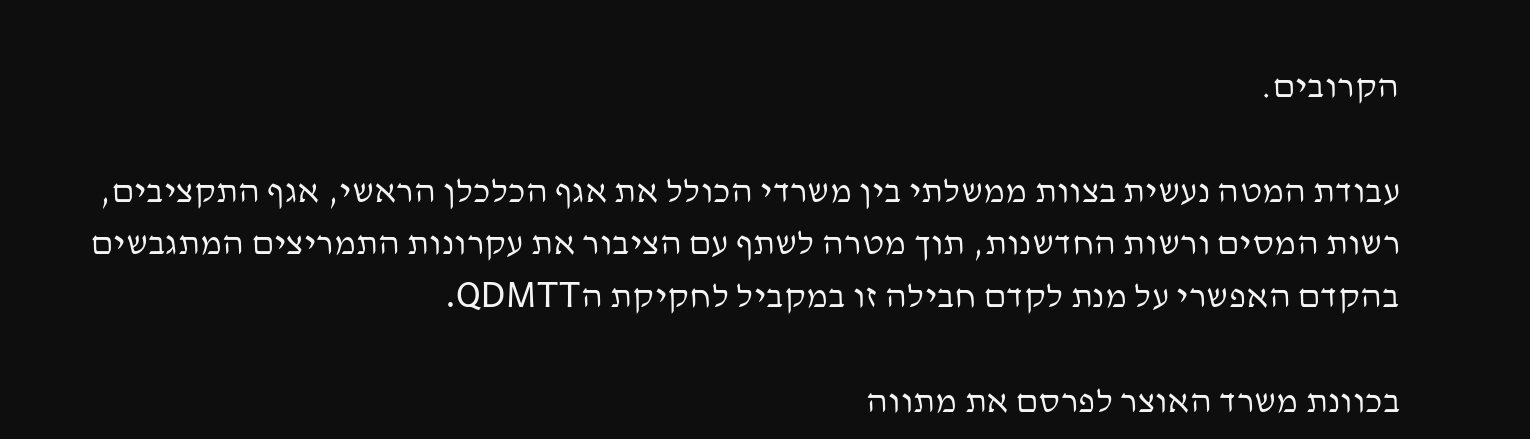הקרובים.

עבודת המטה נעשית בצוות ממשלתי בין משרדי הכולל את אגף הכלכלן הראשי, אגף התקציבים, רשות המסים ורשות החדשנות, תוך מטרה לשתף עם הציבור את עקרונות התמריצים המתגבשים בהקדם האפשרי על מנת לקדם חבילה זו במקביל לחקיקת הQDMTT.

בכוונת משרד האוצר לפרסם את מתווה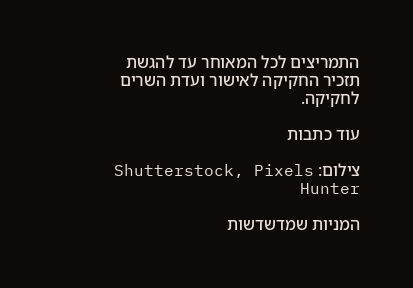התמריצים לכל המאוחר עד להגשת תזכיר החקיקה לאישור ועדת השרים לחקיקה.

עוד כתבות

צילום: Shutterstock, Pixels Hunter

המניות שמדשדשות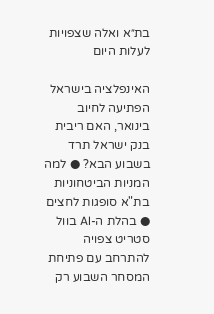בת״א ואלה שצפויות לעלות היום

האינפלציה בישראל הפתיעה לחיוב בינואר, האם ריבית בנק ישראל תרד בשבוע הבא? ● למה המניות הביטחוניות בת"א סופגות לחצים ● בהלת ה-AI בוול סטריט צפויה להתרחב עם פתיחת המסחר השבוע רק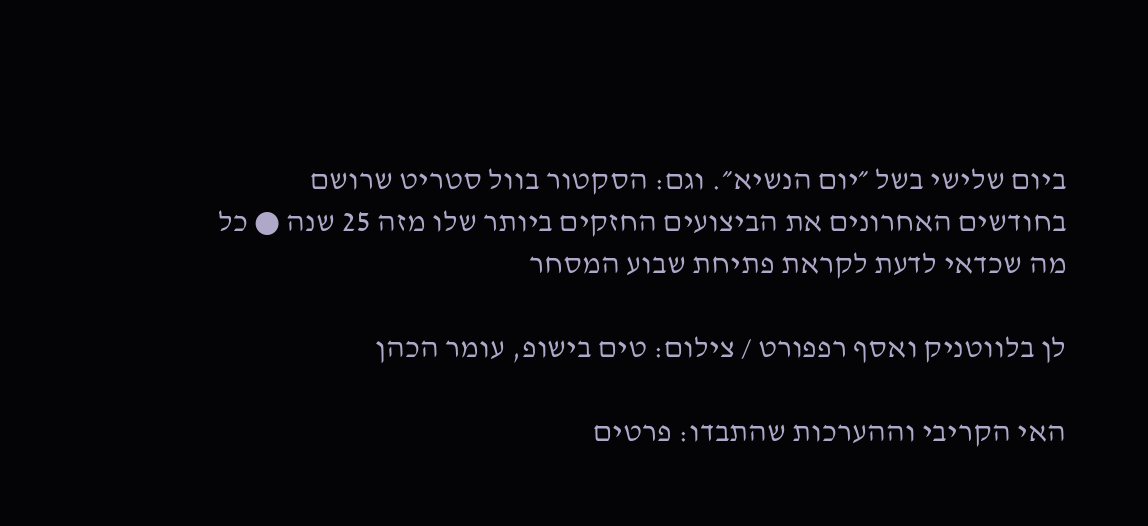ביום שלישי בשל ״יום הנשיא״. וגם: הסקטור בוול סטריט שרושם בחודשים האחרונים את הביצועים החזקים ביותר שלו מזה 25 שנה ● כל מה שכדאי לדעת לקראת פתיחת שבוע המסחר

לן בלווטניק ואסף רפפורט / צילום: טים בישופ, עומר הכהן

האי הקריבי וההערכות שהתבדו: פרטים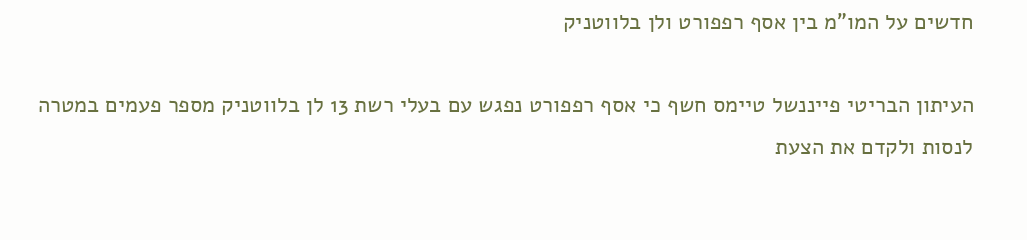חדשים על המו"מ בין אסף רפפורט ולן בלווטניק

העיתון הבריטי פייננשל טיימס חשף כי אסף רפפורט נפגש עם בעלי רשת 13 לן בלווטניק מספר פעמים במטרה לנסות ולקדם את הצעת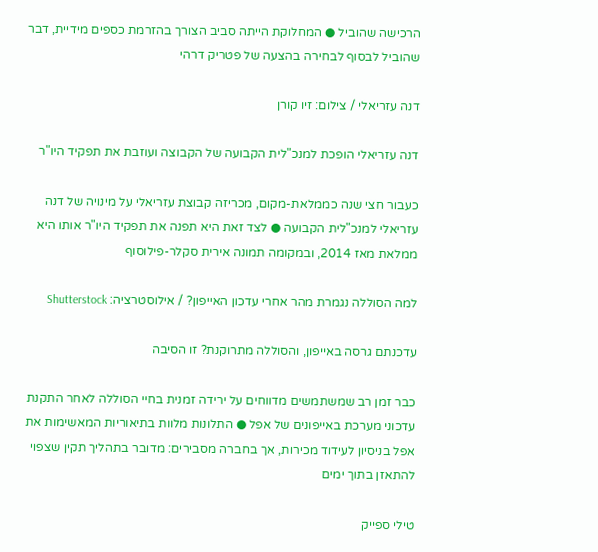הרכישה שהוביל ● המחלוקת הייתה סביב הצורך בהזרמת כספים מידיית, דבר שהוביל לבסוף לבחירה בהצעה של פטריק דרהי

דנה עזריאלי / צילום: זיו קורן

דנה עזריאלי הופכת למנכ"לית הקבועה של הקבוצה ועוזבת את תפקיד היו"ר

כעבור חצי שנה כממלאת-מקום, מכריזה קבוצת עזריאלי על מינויה של דנה עזריאלי למנכ"לית הקבועה ● לצד זאת היא תפנה את תפקיד היו"ר אותו היא ממלאת מאז 2014, ובמקומה תמונה אירית סקלר-פילוסוף

למה הסוללה נגמרת מהר אחרי עדכון האייפון? / אילוסטרציה: Shutterstock

עדכנתם גרסה באייפון, והסוללה מתרוקנת? זו הסיבה

כבר זמן רב שמשתמשים מדווחים על ירידה זמנית בחיי הסוללה לאחר התקנת עדכוני מערכת באייפונים של אפל ● התלונות מלוות בתיאוריות המאשימות את אפל בניסיון לעידוד מכירות, אך בחברה מסבירים: מדובר בתהליך תקין שצפוי להתאזן בתוך ימים

טילי ספייק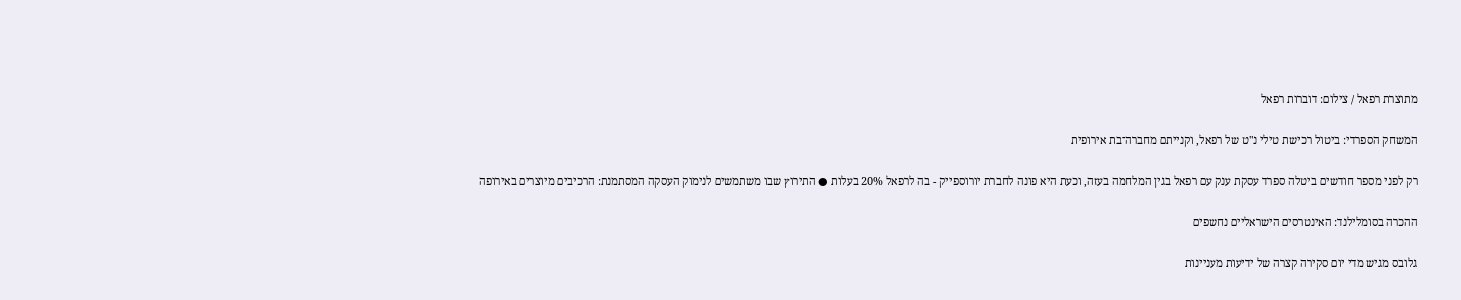מתוצרת רפאל / צילום: דוברות רפאל

המשחק הספרדי: ביטול רכישת טילי נ"ט של רפאל, וקנייתם מחברה־בת אירופית

רק לפני מספר חודשים ביטלה ספרד עסקת ענק עם רפאל בגין המלחמה בעזה, וכעת היא פונה לחברת יורוספייק - בה לרפאל 20% בעלות ● התירוץ שבו משתמשים לנימוק העסקה המסתמנת: הרכיבים מיוצרים באירופה

ההכרה בסומלילנד: האינטרסים הישראליים נחשפים

גלובס מגיש מדי יום סקירה קצרה של ידיעות מעניינות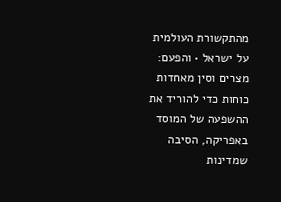מהתקשורת העולמית על ישראל • והפעם: מצרים וסין מאחדות כוחות כדי להוריד את ההשפעה של המוסד באפריקה, הסיבה שמדינות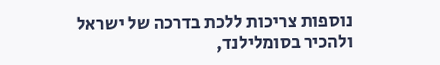נוספות צריכות ללכת בדרכה של ישראל ולהכיר בסומלילנד,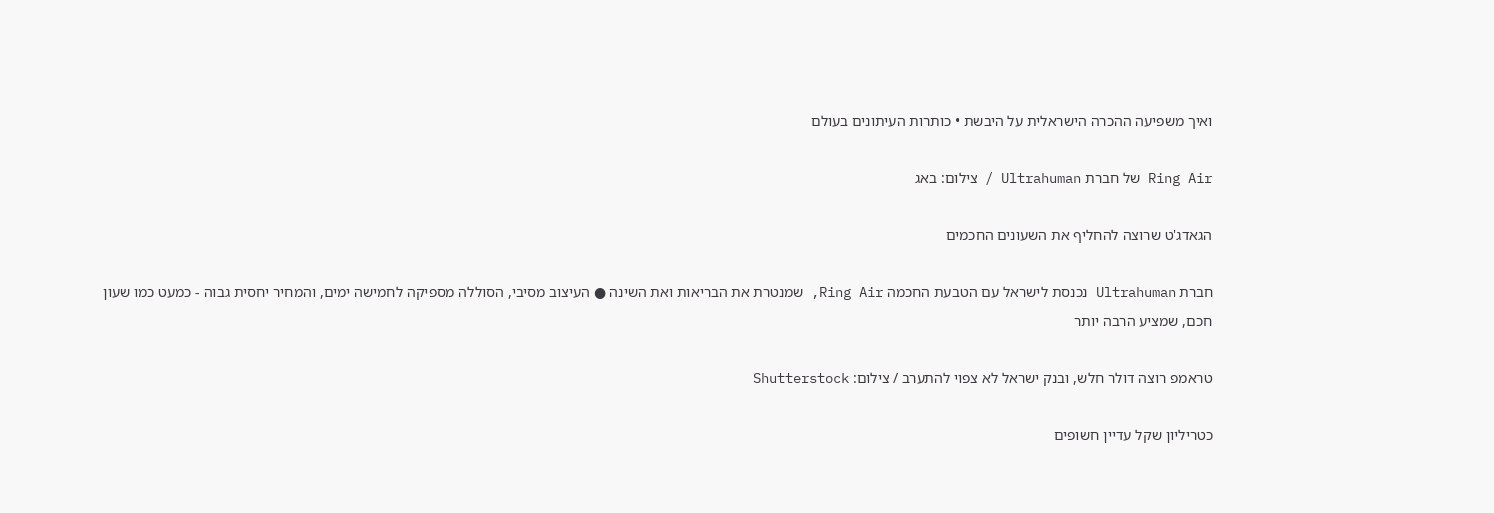ואיך משפיעה ההכרה הישראלית על היבשת • כותרות העיתונים בעולם

Ring Air של חברת Ultrahuman / צילום: באג

הגאדג'ט שרוצה להחליף את השעונים החכמים

חברת Ultrahuman נכנסת לישראל עם הטבעת החכמה Ring Air, שמנטרת את הבריאות ואת השינה ● העיצוב מסיבי, הסוללה מספיקה לחמישה ימים, והמחיר יחסית גבוה - כמעט כמו שעון חכם, שמציע הרבה יותר

טראמפ רוצה דולר חלש, ובנק ישראל לא צפוי להתערב / צילום: Shutterstock

כטריליון שקל עדיין חשופים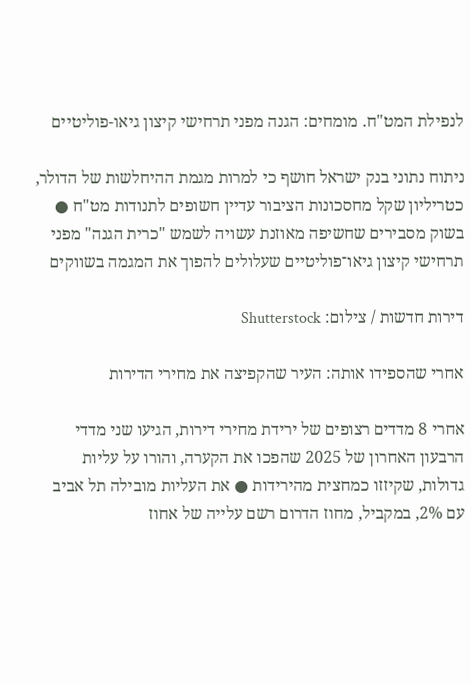לנפילת המט"ח. מומחים: הגנה מפני תרחישי קיצון גיאו-פוליטיים

ניתוח נתוני בנק ישראל חושף כי למרות מגמת ההיחלשות של הדולר, כטריליון שקל מחסכונות הציבור עדיין חשופים לתנודות מט"ח ● בשוק מסבירים שחשיפה מאוזנת עשויה לשמש "כרית הגנה" מפני תרחישי קיצון גיאו־פוליטיים שעלולים להפוך את המגמה בשווקים

דירות חדשות / צילום: Shutterstock

אחרי שהספידו אותה: העיר שהקפיצה את מחירי הדירות

אחרי 8 מדדים רצופים של ירידת מחירי דירות, הגיעו שני מדדי הרבעון האחרון של 2025 שהפכו את הקערה, והורו על עליות גדולות, שקיזזו כמחצית מהירידות ● את העליות מובילה תל אביב עם 2%, במקביל, מחוז הדרום רשם עלייה של אחוז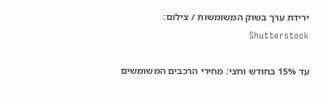ירידת ערך בשוק המשומשות / צילום: Shutterstock

עד 15% בחודש וחצי: מחירי הרכבים המשומשים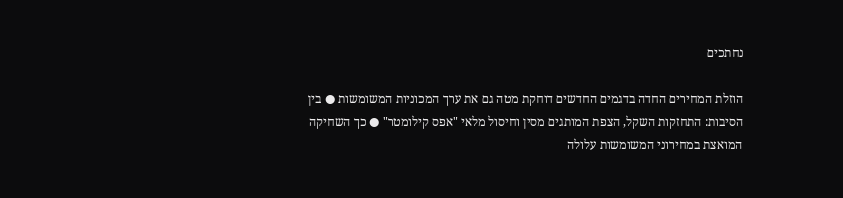נחתכים

הוזלת המחירים החדה בדגמים החדשים דוחקת מטה גם את ערך המכוניות המשומשות ● בין הסיבות: התחזקות השקל, הצפת המותגים מסין וחיסול מלאי "אפס קילומטר" ● כך השחיקה המואצת במחירוני המשומשות עלולה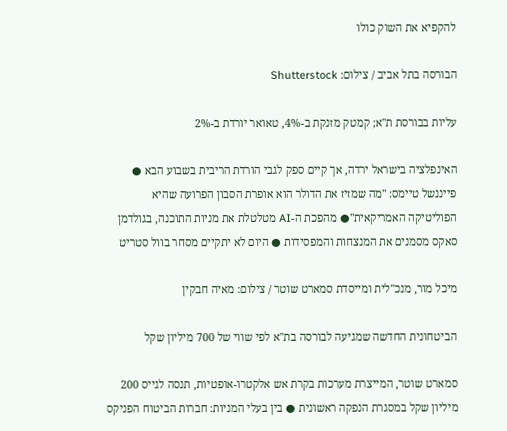להקפיא את השוק כולו

הבורסה בתל אביב / צילום: Shutterstock

עליות בבורסת ת"א; קמטק מזנקת ב-4%, טאואר יורדת ב-2%

האינפלציה בישראל ירדה, אך קיים ספק לגבי הורדת הריבית בשבוע הבא ● פייננשל טיימס: "מה שמזיז את הדולר הוא אופרת הסבון הפרועה שהיא הפוליטיקה האמריקאית"● מהפכת ה-AI מטלטלת את מניות התוכנה, בגולדמן סאקס מסמנים את המנצחות והמפסידות ● היום לא יתקיים מסחר בוול סטריט

מיכל מור, מנכ''לית ומייסדת סמארט שוטר / צילום: מאיה חבקין

הביטחונית החדשה שמגיעה לבורסה בת"א לפי שווי של 700 מיליון שקל

סמארט שוטר, המייצרת מערכות בקרת אש אלקטרו-אופטיות, תנסה לגייס 200 מיליון שקל במסגרת הנפקה ראשונית ● בין בעלי המניות: חברות הביטוח הפניקס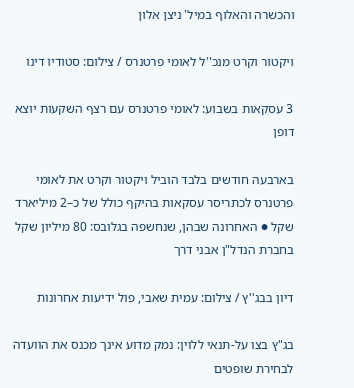והכשרה והאלוף במיל' ניצן אלון

ויקטור וקרט מנכ''ל לאומי פרטנרס / צילום: סטודיו דינו

3 עסקאות בשבוע: לאומי פרטנרס עם רצף השקעות יוצא דופן

בארבעה חודשים בלבד הוביל ויקטור וקרט את לאומי פרטנרס לכתריסר עסקאות בהיקף כולל של כ–2 מיליארד שקל ● האחרונה שבהן, שנחשפה בגלובס: 80 מיליון שקל בחברת הנדל"ן אבני דרך

דיון בבג''ץ / צילום: עמית שאבי, פול ידיעות אחרונות

בג"ץ בצו על-תנאי ללוין: נמק מדוע אינך מכנס את הוועדה לבחירת שופטים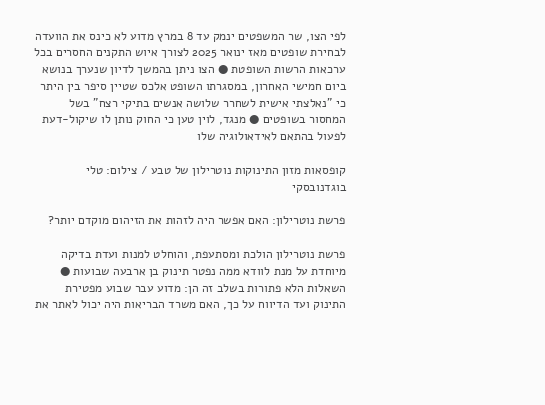לפי הצו, שר המשפטים ינמק עד 8 במרץ מדוע לא כינס את הוועדה לבחירת שופטים מאז ינואר 2025 לצורך איוש התקנים החסרים בכל ערכאות הרשות השופטת ● הצו ניתן בהמשך לדיון שנערך בנושא ביום חמישי האחרון, במסגרתו השופט אלכס שטיין סיפר בין היתר כי "נאלצתי אישית לשחרר שלושה אנשים בתיקי רצח" בשל המחסור בשופטים ● מנגד, לוין טען כי החוק נותן לו שיקול-דעת לפעול בהתאם לאידאולוגיה שלו

קופסאות מזון התינוקות נוטרילון של טבע / צילום: טלי בוגדנובסקי

פרשת נוטרילון: האם אפשר היה לזהות את הזיהום מוקדם יותר?

פרשת נוטרילון הולכת ומסתעפת, והוחלט למנות ועדת בדיקה מיוחדת על מנת לוודא ממה נפטר תינוק בן ארבעה שבועות ● השאלות הלא פתורות בשלב זה הן: מדוע עבר שבוע מפטירת התינוק ועד הדיווח על כך, האם משרד הבריאות היה יכול לאתר את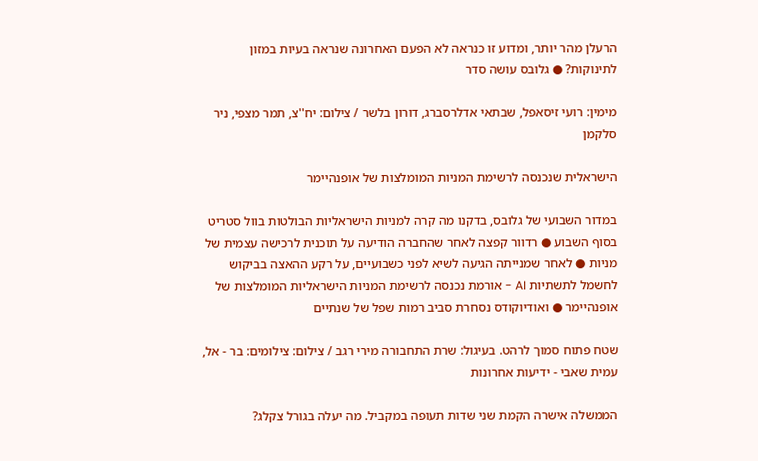הרעלן מהר יותר, ומדוע זו כנראה לא הפעם האחרונה שנראה בעיות במזון לתינוקות? ● גלובס עושה סדר

מימין: רועי זיסאפל, שבתאי אדלרסברג, דורון בלשר / צילום: יח''צ, תמר מצפי, ניר סלקמן

הישראלית שנכנסה לרשימת המניות המומלצות של אופנהיימר

במדור השבועי של גלובס, בדקנו מה קרה למניות הישראליות הבולטות בוול סטריט בסוף השבוע ● רדוור קפצה לאחר שהחברה הודיעה על תוכנית לרכישה עצמית של מניות ● לאחר שמנייתה הגיעה לשיא לפני כשבועיים, על רקע ההאצה בביקוש לחשמל לתשתיות AI - אורמת נכנסה לרשימת המניות הישראליות המומלצות של אופנהיימר ● ואודיוקודס נסחרת סביב רמות שפל של שנתיים

שטח פתוח סמוך לרהט. בעיגול: שרת התחבורה מירי רגב / צילום: צילומים: בר - אל, עמית שאבי - ידיעות אחרונות

הממשלה אישרה הקמת שני שדות תעופה במקביל. מה יעלה בגורל צקלג?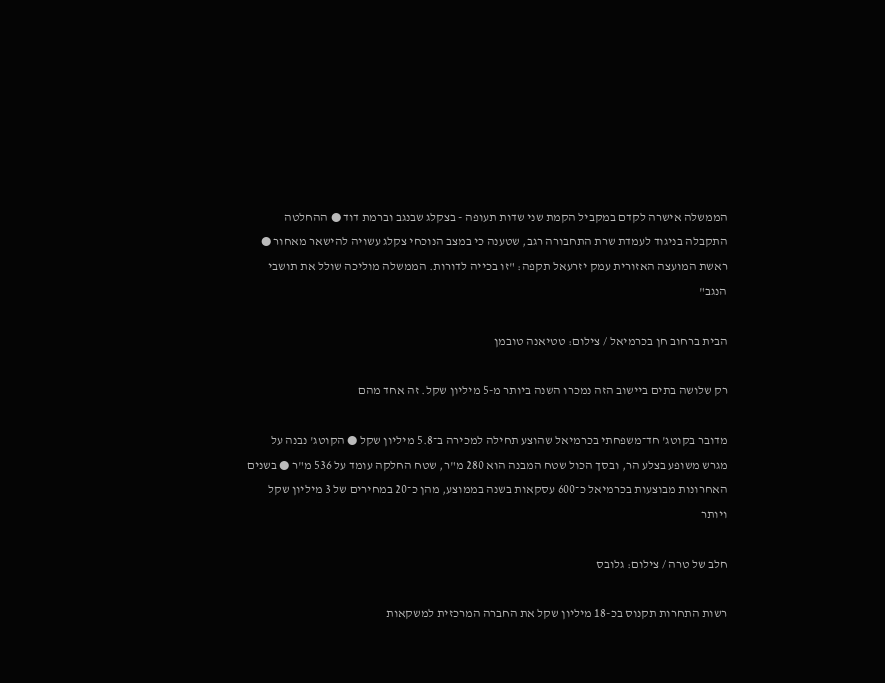הממשלה אישרה לקדם במקביל הקמת שני שדות תעופה - בצקלג שבנגב וברמת דוד ● ההחלטה התקבלה בניגוד לעמדת שרת התחבורה רגב, שטענה כי במצב הנוכחי צקלג עשויה להישאר מאחור ● ראשת המועצה האזורית עמק יזרעאל תקפה: "זו בכייה לדורות. הממשלה מוליכה שולל את תושבי הנגב"

הבית ברחוב חן בכרמיאל / צילום: טטיאנה טובמן

רק שלושה בתים ביישוב הזה נמכרו השנה ביותר מ-5 מיליון שקל. זה אחד מהם

מדובר בקוטג' חד־משפחתי בכרמיאל שהוצע תחילה למכירה ב־5.8 מיליון שקל ● הקוטג' נבנה על מגרש משופע בצלע הר, ובסך הכול שטח המבנה הוא 280 מ"ר, שטח החלקה עומד על 536 מ"ר ● בשנים האחרונות מבוצעות בכרמיאל כ־600 עסקאות בשנה בממוצע, מהן כ־20 במחירים של 3 מיליון שקל ויותר

חלב של טרה / צילום: גלובס

רשות התחרות תקנוס בכ-18 מיליון שקל את החברה המרכזית למשקאות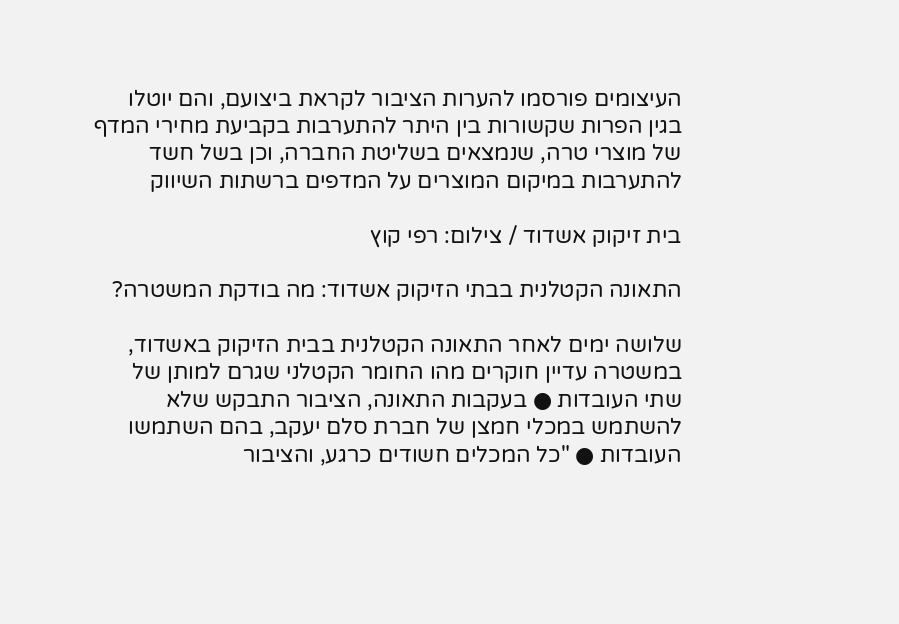העיצומים פורסמו להערות הציבור לקראת ביצועם, והם יוטלו בגין הפרות שקשורות בין היתר להתערבות בקביעת מחירי המדף של מוצרי טרה, שנמצאים בשליטת החברה, וכן בשל חשד להתערבות במיקום המוצרים על המדפים ברשתות השיווק

בית זיקוק אשדוד / צילום: רפי קוץ

התאונה הקטלנית בבתי הזיקוק אשדוד: מה בודקת המשטרה?

שלושה ימים לאחר התאונה הקטלנית בבית הזיקוק באשדוד, במשטרה עדיין חוקרים מהו החומר הקטלני שגרם למותן של שתי העובדות ● בעקבות התאונה, הציבור התבקש שלא להשתמש במכלי חמצן של חברת סלם יעקב, בהם השתמשו העובדות ● "כל המכלים חשודים כרגע, והציבור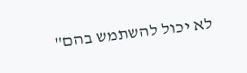לא יכול להשתמש בהם"